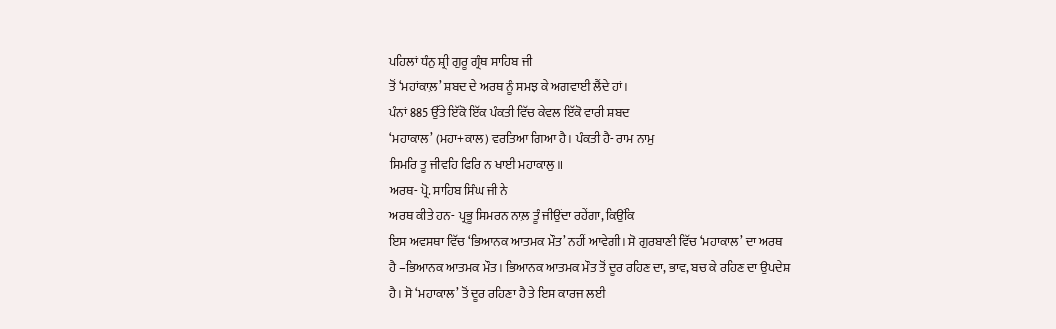ਪਹਿਲਾਂ ਧੰਨੁ ਸ਼੍ਰੀ ਗੁਰੂ ਗ੍ਰੰਥ ਸਾਹਿਬ ਜੀ
ਤੋਂ ‘ਮਹਾਂਕਾਲ਼’ ਸ਼ਬਦ ਦੇ ਅਰਥ ਨੂੰ ਸਮਝ ਕੇ ਅਗਵਾਈ ਲੈਂਦੇ ਹਾਂ।
ਪੰਨਾਂ 885 ਉੱਤੇ ਇੱਕੋ ਇੱਕ ਪੰਕਤੀ ਵਿੱਚ ਕੇਵਲ ਇੱਕੋ ਵਾਰੀ ਸ਼ਬਦ
‘ਮਹਾਕਾਲ’ (ਮਹਾ+ਕਾਲ) ਵਰਤਿਆ ਗਿਆ ਹੈ। ਪੰਕਤੀ ਹੈ- ਰਾਮ ਨਾਮੁ
ਸਿਮਰਿ ਤੂ ਜੀਵਹਿ ਫਿਰਿ ਨ ਖਾਈ ਮਹਾਕਾਲੁ॥
ਅਰਥ- ਪ੍ਰੋ. ਸਾਹਿਬ ਸਿੰਘ ਜੀ ਨੇ
ਅਰਥ ਕੀਤੇ ਹਨ- ਪ੍ਰਭੂ ਸਿਮਰਨ ਨਾਲ਼ ਤੂੰ ਜੀਉਂਦਾ ਰਹੇਂਗਾ, ਕਿਉਂਕਿ
ਇਸ ਅਵਸਥਾ ਵਿੱਚ ‘ਭਿਆਨਕ ਆਤਮਕ ਮੌਤ’ ਨਹੀਂ ਆਵੇਗੀ। ਸੋ ਗੁਰਬਾਣੀ ਵਿੱਚ ‘ਮਹਾਕਾਲ’ ਦਾ ਅਰਥ
ਹੈ –ਭਿਆਨਕ ਆਤਮਕ ਮੌਤ। ਭਿਆਨਕ ਆਤਮਕ ਮੌਤ ਤੋਂ ਦੂਰ ਰਹਿਣ ਦਾ, ਭਾਵ, ਬਚ ਕੇ ਰਹਿਣ ਦਾ ਉਪਦੇਸ਼
ਹੈ। ਸੋ ‘ਮਹਾਕਾਲ’ ਤੋਂ ਦੂਰ ਰਹਿਣਾ ਹੈ ਤੇ ਇਸ ਕਾਰਜ ਲਈ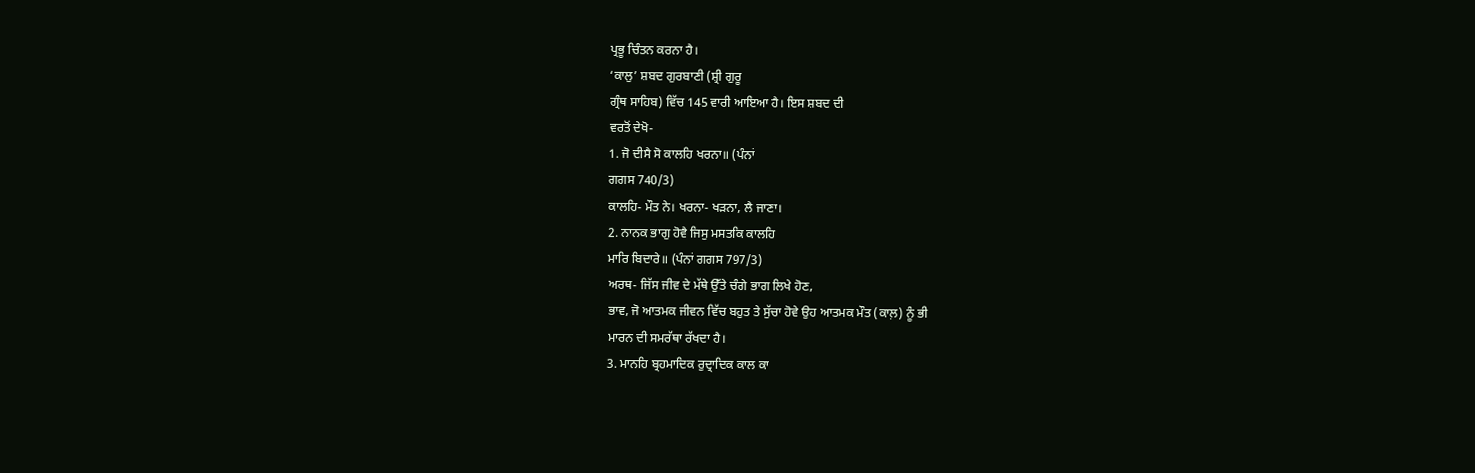ਪ੍ਰਭੂ ਚਿੰਤਨ ਕਰਨਾ ਹੈ।
‘ਕਾਲੁ’ ਸ਼ਬਦ ਗੁਰਬਾਣੀ (ਸ਼੍ਰੀ ਗੁਰੂ
ਗ੍ਰੰਥ ਸਾਹਿਬ) ਵਿੱਚ 145 ਵਾਰੀ ਆਇਆ ਹੈ। ਇਸ ਸ਼ਬਦ ਦੀ
ਵਰਤੋਂ ਦੇਖੋ-
1. ਜੋ ਦੀਸੈ ਸੋ ਕਾਲਹਿ ਖਰਨਾ॥ (ਪੰਨਾਂ
ਗਗਸ 740/3)
ਕਾਲਹਿ- ਮੌਤ ਨੇ। ਖਰਨਾ- ਖੜਨਾ, ਲੈ ਜਾਣਾ।
2. ਨਾਨਕ ਭਾਗੁ ਹੋਵੈ ਜਿਸੁ ਮਸਤਕਿ ਕਾਲਹਿ
ਮਾਰਿ ਬਿਦਾਰੇ॥ (ਪੰਨਾਂ ਗਗਸ 797/3)
ਅਰਥ- ਜਿੱਸ ਜੀਵ ਦੇ ਮੱਥੇ ਉੱਤੇ ਚੰਗੇ ਭਾਗ ਲਿਖੇ ਹੋਣ,
ਭਾਵ, ਜੋ ਆਤਮਕ ਜੀਵਨ ਵਿੱਚ ਬਹੁਤ ਤੇ ਸੁੱਚਾ ਹੋਵੇ ਉਹ ਆਤਮਕ ਮੌਤ (ਕਾਲ਼) ਨੂੰ ਭੀ
ਮਾਰਨ ਦੀ ਸਮਰੱਥਾ ਰੱਖਦਾ ਹੈ।
3. ਮਾਨਹਿ ਬ੍ਰਹਮਾਦਿਕ ਰੁਦ੍ਰਾਦਿਕ ਕਾਲ ਕਾ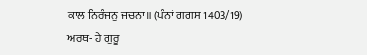ਕਾਲ ਨਿਰੰਜਨੁ ਜਚਨਾ॥ (ਪੰਨਾਂ ਗਗਸ 1403/19)
ਅਰਥ- ਹੇ ਗੁਰੂ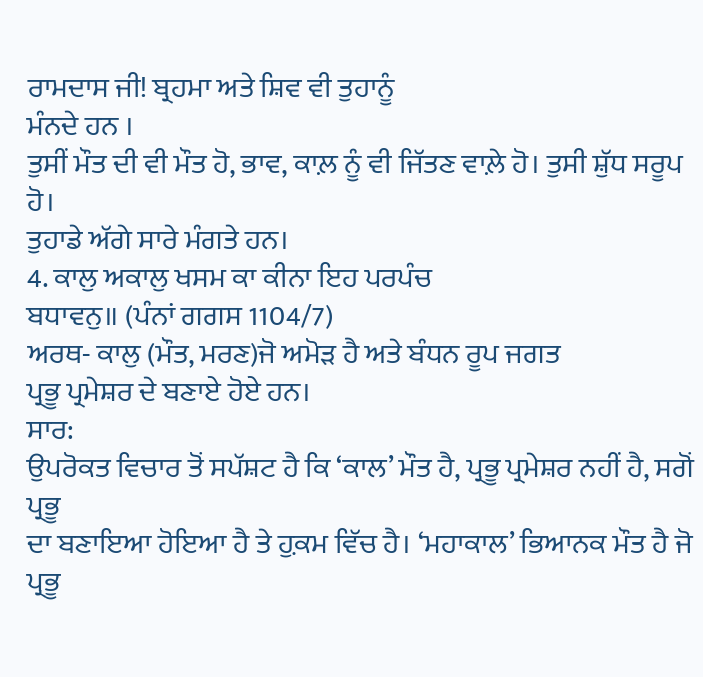ਰਾਮਦਾਸ ਜੀ! ਬ੍ਰਹਮਾ ਅਤੇ ਸ਼ਿਵ ਵੀ ਤੁਹਾਨੂੰ
ਮੰਨਦੇ ਹਨ ।
ਤੁਸੀਂ ਮੌਤ ਦੀ ਵੀ ਮੌਤ ਹੋ, ਭਾਵ, ਕਾਲ਼ ਨੂੰ ਵੀ ਜਿੱਤਣ ਵਾਲ਼ੇ ਹੋ। ਤੁਸੀ ਸ਼ੁੱਧ ਸਰੂਪ ਹੋ।
ਤੁਹਾਡੇ ਅੱਗੇ ਸਾਰੇ ਮੰਗਤੇ ਹਨ।
4. ਕਾਲੁ ਅਕਾਲੁ ਖਸਮ ਕਾ ਕੀਨਾ ਇਹ ਪਰਪੰਚ
ਬਧਾਵਨੁ॥ (ਪੰਨਾਂ ਗਗਸ 1104/7)
ਅਰਥ- ਕਾਲੁ (ਮੌਤ, ਮਰਣ)ਜੋ ਅਮੋੜ ਹੈ ਅਤੇ ਬੰਧਨ ਰੂਪ ਜਗਤ
ਪ੍ਰਭੂ ਪ੍ਰਮੇਸ਼ਰ ਦੇ ਬਣਾਏ ਹੋਏ ਹਨ।
ਸਾਰ:
ਉਪਰੋਕਤ ਵਿਚਾਰ ਤੋਂ ਸਪੱਸ਼ਟ ਹੈ ਕਿ ‘ਕਾਲ’ ਮੌਤ ਹੈ, ਪ੍ਰਭੂ ਪ੍ਰਮੇਸ਼ਰ ਨਹੀਂ ਹੈ, ਸਗੋਂ ਪ੍ਰਭੂ
ਦਾ ਬਣਾਇਆ ਹੋਇਆ ਹੈ ਤੇ ਹ਼ੁਕਮ ਵਿੱਚ ਹੈ। ‘ਮਹਾਕਾਲ’ ਭਿਆਨਕ ਮੌਤ ਹੈ ਜੋ ਪ੍ਰਭੂ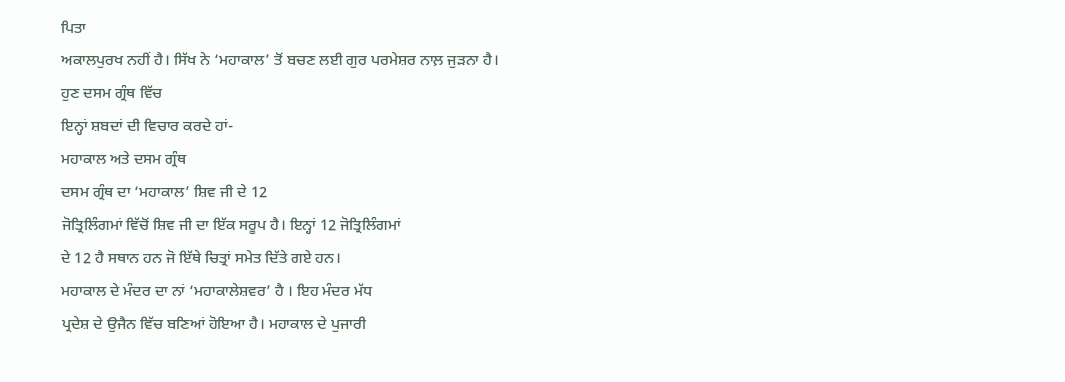ਪਿਤਾ
ਅਕਾਲਪੁਰਖ ਨਹੀਂ ਹੈ। ਸਿੱਖ ਨੇ ‘ਮਹਾਕਾਲ’ ਤੋਂ ਬਚਣ ਲਈ ਗੁਰ ਪਰਮੇਸ਼ਰ ਨਾਲ਼ ਜੁੜਨਾ ਹੈ।
ਹੁਣ ਦਸਮ ਗ੍ਰੰਥ ਵਿੱਚ
ਇਨ੍ਹਾਂ ਸ਼ਬਦਾਂ ਦੀ ਵਿਚਾਰ ਕਰਦੇ ਹਾਂ-
ਮਹਾਕਾਲ ਅਤੇ ਦਸਮ ਗ੍ਰੰਥ
ਦਸਮ ਗ੍ਰੰਥ ਦਾ ‘ਮਹਾਕਾਲ’ ਸ਼ਿਵ ਜੀ ਦੇ 12
ਜੋਤ੍ਰਿਲਿੰਗਮਾਂ ਵਿੱਚੋਂ ਸ਼ਿਵ ਜੀ ਦਾ ਇੱਕ ਸਰੂਪ ਹੈ। ਇਨ੍ਹਾਂ 12 ਜੋਤ੍ਰਿਲਿੰਗਮਾਂ
ਦੇ 12 ਹੈ ਸਥਾਨ ਹਨ ਜੋ ਇੱਥੇ ਚਿਤ੍ਰਾਂ ਸਮੇਤ ਦਿੱਤੇ ਗਏ ਹਨ।
ਮਹਾਕਾਲ ਦੇ ਮੰਦਰ ਦਾ ਨਾਂ ‘ਮਹਾਕਾਲੇਸ਼ਵਰ’ ਹੈ । ਇਹ ਮੰਦਰ ਮੱਧ
ਪ੍ਰਦੇਸ਼ ਦੇ ਉਜੈਨ ਵਿੱਚ ਬਣਿਆਂ ਹੋਇਆ ਹੈ। ਮਹਾਕਾਲ ਦੇ ਪੁਜਾਰੀ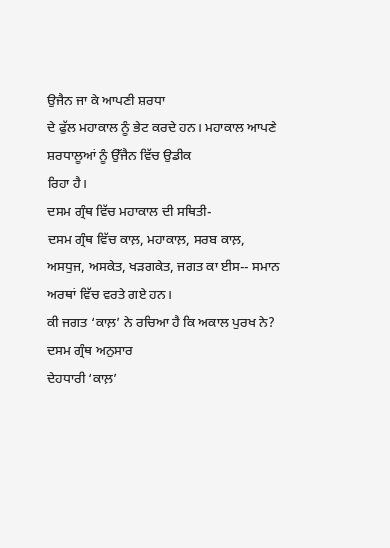ਉਜੈਨ ਜਾ ਕੇ ਆਪਣੀ ਸ਼ਰਧਾ
ਦੇ ਫੁੱਲ ਮਹਾਕਾਲ ਨੂੰ ਭੇਟ ਕਰਦੇ ਹਨ। ਮਹਾਕਾਲ ਆਪਣੇ ਸ਼ਰਧਾਲੂਆਂ ਨੂੰ ਉੱਜੈਨ ਵਿੱਚ ਉਡੀਕ
ਰਿਹਾ ਹੈ।
ਦਸਮ ਗ੍ਰੰਥ ਵਿੱਚ ਮਹਾਕਾਲ ਦੀ ਸਥਿਤੀ-
ਦਸਮ ਗ੍ਰੰਥ ਵਿੱਚ ਕਾਲ਼, ਮਹਾਕਾਲ਼, ਸਰਬ ਕਾਲ਼,
ਅਸਧੁਜ, ਅਸਕੇਤ, ਖੜਗਕੇਤ, ਜਗਤ ਕਾ ਈਸ-- ਸਮਾਨ ਅਰਥਾਂ ਵਿੱਚ ਵਰਤੇ ਗਏ ਹਨ।
ਕੀ ਜਗਤ ‘ਕਾਲ਼’ ਨੇ ਰਚਿਆ ਹੈ ਕਿ ਅਕਾਲ ਪੁਰਖ ਨੇ? ਦਸਮ ਗ੍ਰੰਥ ਅਨੁਸਾਰ
ਦੇਹਧਾਰੀ ‘ਕਾਲ਼’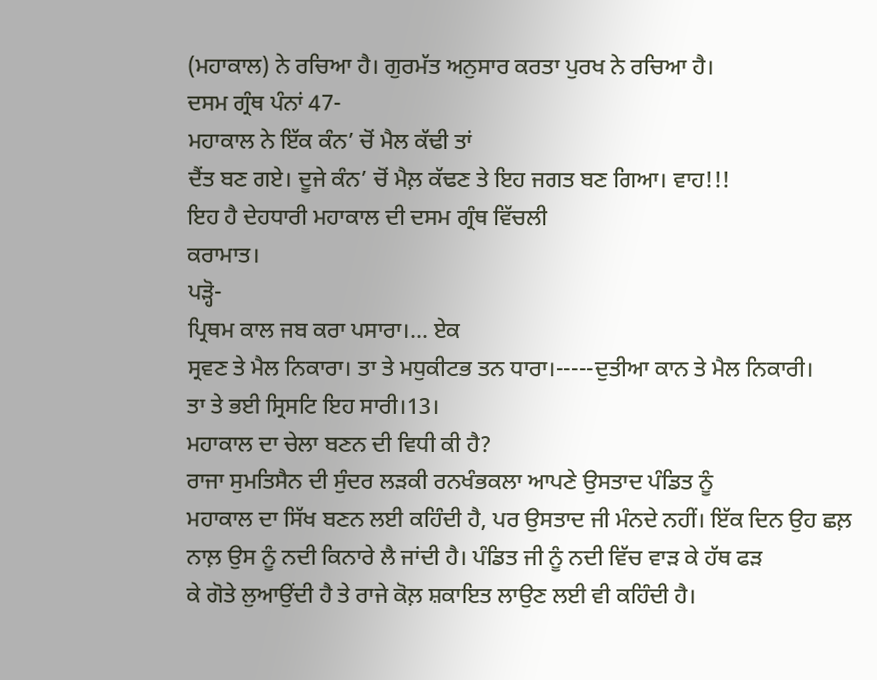(ਮਹਾਕਾਲ) ਨੇ ਰਚਿਆ ਹੈ। ਗੁਰਮੱਤ ਅਨੁਸਾਰ ਕਰਤਾ ਪੁਰਖ ਨੇ ਰਚਿਆ ਹੈ।
ਦਸਮ ਗ੍ਰੰਥ ਪੰਨਾਂ 47-
ਮਹਾਕਾਲ ਨੇ ਇੱਕ ਕੰਨ’ ਚੋਂ ਮੈਲ ਕੱਢੀ ਤਾਂ
ਦੈਂਤ ਬਣ ਗਏ। ਦੂਜੇ ਕੰਨ’ ਚੋਂ ਮੈਲ਼ ਕੱਢਣ ਤੇ ਇਹ ਜਗਤ ਬਣ ਗਿਆ। ਵਾਹ!!!
ਇਹ ਹੈ ਦੇਹਧਾਰੀ ਮਹਾਕਾਲ ਦੀ ਦਸਮ ਗ੍ਰੰਥ ਵਿੱਚਲੀ
ਕਰਾਮਾਤ।
ਪੜ੍ਹੋ-
ਪ੍ਰਿਥਮ ਕਾਲ ਜਬ ਕਰਾ ਪਸਾਰਾ।... ਏਕ
ਸ੍ਰਵਣ ਤੇ ਮੈਲ ਨਿਕਾਰਾ। ਤਾ ਤੇ ਮਧੁਕੀਟਭ ਤਨ ਧਾਰਾ।-----ਦੁਤੀਆ ਕਾਨ ਤੇ ਮੈਲ ਨਿਕਾਰੀ।
ਤਾ ਤੇ ਭਈ ਸ੍ਰਿਸਟਿ ਇਹ ਸਾਰੀ।13।
ਮਹਾਕਾਲ ਦਾ ਚੇਲਾ ਬਣਨ ਦੀ ਵਿਧੀ ਕੀ ਹੈ?
ਰਾਜਾ ਸੁਮਤਿਸੈਨ ਦੀ ਸੁੰਦਰ ਲੜਕੀ ਰਨਖੰਭਕਲਾ ਆਪਣੇ ਉਸਤਾਦ ਪੰਡਿਤ ਨੂੰ
ਮਹਾਕਾਲ ਦਾ ਸਿੱਖ ਬਣਨ ਲਈ ਕਹਿੰਦੀ ਹੈ, ਪਰ ਉਸਤਾਦ ਜੀ ਮੰਨਦੇ ਨਹੀਂ। ਇੱਕ ਦਿਨ ਉਹ ਛਲ਼
ਨਾਲ਼ ਉਸ ਨੂੰ ਨਦੀ ਕਿਨਾਰੇ ਲੈ ਜਾਂਦੀ ਹੈ। ਪੰਡਿਤ ਜੀ ਨੂੰ ਨਦੀ ਵਿੱਚ ਵਾੜ ਕੇ ਹੱਥ ਫੜ
ਕੇ ਗੋਤੇ ਲੁਆਉਂਦੀ ਹੈ ਤੇ ਰਾਜੇ ਕੋਲ਼ ਸ਼ਕਾਇਤ ਲਾਉਣ ਲਈ ਵੀ ਕਹਿੰਦੀ ਹੈ।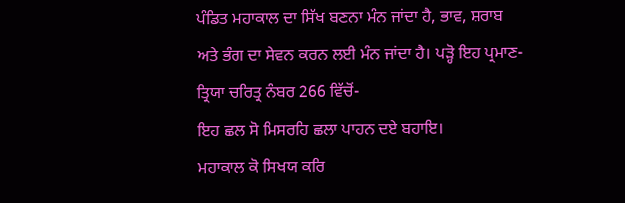ਪੰਡਿਤ ਮਹਾਕਾਲ ਦਾ ਸਿੱਖ ਬਣਨਾ ਮੰਨ ਜਾਂਦਾ ਹੈ, ਭਾਵ, ਸ਼ਰਾਬ
ਅਤੇ ਭੰਗ ਦਾ ਸੇਵਨ ਕਰਨ ਲਈ ਮੰਨ ਜਾਂਦਾ ਹੈ। ਪੜ੍ਹੋ ਇਹ ਪ੍ਰਮਾਣ-
ਤ੍ਰਿਯਾ ਚਰਿਤ੍ਰ ਨੰਬਰ 266 ਵਿੱਚੋਂ-
ਇਹ ਛਲ ਸੋ ਮਿਸਰਹਿ ਛਲਾ ਪਾਹਨ ਦਏ ਬਹਾਇ।
ਮਹਾਕਾਲ ਕੋ ਸਿਖਯ ਕਰਿ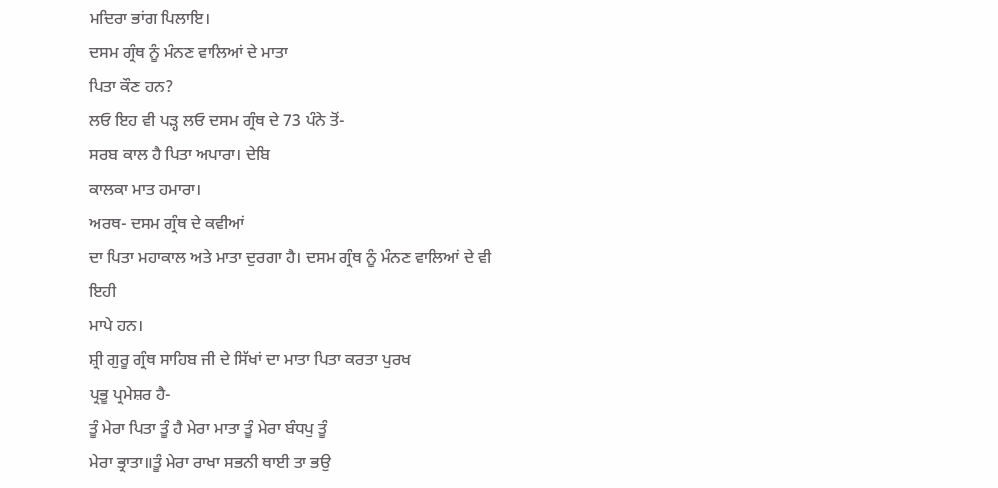ਮਦਿਰਾ ਭਾਂਗ ਪਿਲਾਇ।
ਦਸਮ ਗ੍ਰੰਥ ਨੂੰ ਮੰਨਣ ਵਾਲਿਆਂ ਦੇ ਮਾਤਾ
ਪਿਤਾ ਕੌਣ ਹਨ?
ਲਓ ਇਹ ਵੀ ਪੜ੍ਹ ਲਓ ਦਸਮ ਗ੍ਰੰਥ ਦੇ 73 ਪੰਨੇ ਤੋਂ-
ਸਰਬ ਕਾਲ ਹੈ ਪਿਤਾ ਅਪਾਰਾ। ਦੇਬਿ
ਕਾਲਕਾ ਮਾਤ ਹਮਾਰਾ।
ਅਰਥ- ਦਸਮ ਗ੍ਰੰਥ ਦੇ ਕਵੀਆਂ
ਦਾ ਪਿਤਾ ਮਹਾਕਾਲ ਅਤੇ ਮਾਤਾ ਦੁਰਗਾ ਹੈ। ਦਸਮ ਗ੍ਰੰਥ ਨੂੰ ਮੰਨਣ ਵਾਲਿਆਂ ਦੇ ਵੀ ਇਹੀ
ਮਾਪੇ ਹਨ।
ਸ਼੍ਰੀ ਗੁਰੂ ਗ੍ਰੰਥ ਸਾਹਿਬ ਜੀ ਦੇ ਸਿੱਖਾਂ ਦਾ ਮਾਤਾ ਪਿਤਾ ਕਰਤਾ ਪੁਰਖ
ਪ੍ਰਭੂ ਪ੍ਰਮੇਸ਼ਰ ਹੈ-
ਤੂੰ ਮੇਰਾ ਪਿਤਾ ਤੂੰ ਹੈ ਮੇਰਾ ਮਾਤਾ ਤੂੰ ਮੇਰਾ ਬੰਧਪੁ ਤੂੰ
ਮੇਰਾ ਭ੍ਰਾਤਾ॥ਤੂੰ ਮੇਰਾ ਰਾਖਾ ਸਭਨੀ ਥਾਈ ਤਾ ਭਉ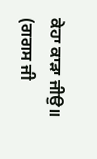ਕੇਹਾ ਕਾੜਾ ਜੀਉ॥ (ਗਗਸ ਜੀ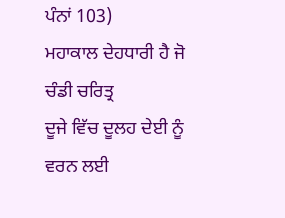ਪੰਨਾਂ 103)
ਮਹਾਕਾਲ ਦੇਹਧਾਰੀ ਹੈ ਜੋ ਚੰਡੀ ਚਰਿਤ੍ਰ
ਦੂਜੇ ਵਿੱਚ ਦੂਲਹ ਦੇਈ ਨੂੰ ਵਰਨ ਲਈ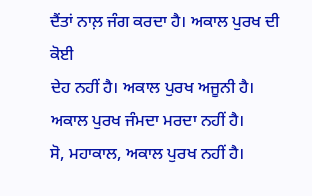ਦੈਂਤਾਂ ਨਾਲ਼ ਜੰਗ ਕਰਦਾ ਹੈ। ਅਕਾਲ ਪੁਰਖ ਦੀ ਕੋਈ
ਦੇਹ ਨਹੀਂ ਹੈ। ਅਕਾਲ ਪੁਰਖ ਅਜੂਨੀ ਹੈ। ਅਕਾਲ ਪੁਰਖ ਜੰਮਦਾ ਮਰਦਾ ਨਹੀਂ ਹੈ।
ਸੋ, ਮਹਾਕਾਲ, ਅਕਾਲ ਪੁਰਖ ਨਹੀਂ ਹੈ।